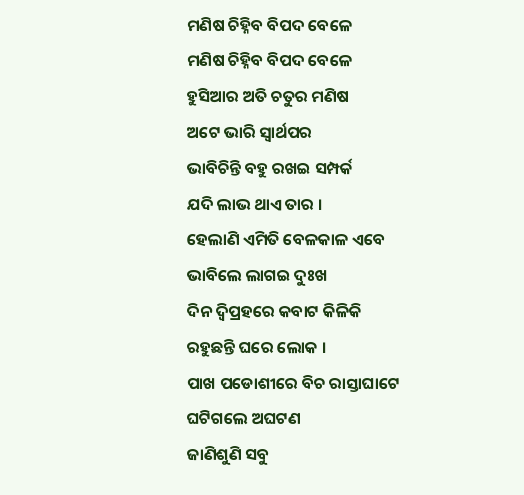ମଣିଷ ଚିହ୍ନିବ ବିପଦ ବେଳେ
ମଣିଷ ଚିହ୍ନିବ ବିପଦ ବେଳେ
ହୁସିଆର ଅତି ଚତୁର ମଣିଷ
ଅଟେ ଭାରି ସ୍ବାର୍ଥପର
ଭାବିଚିନ୍ତି ବହୁ ରଖଇ ସମ୍ପର୍କ
ଯଦି ଲାଭ ଥାଏ ତାର ।
ହେଲାଣି ଏମିତି ବେଳକାଳ ଏବେ
ଭାବିଲେ ଲାଗଇ ଦୁଃଖ
ଦିନ ଦ୍ବିପ୍ରହରେ କବାଟ କିଳିକି
ରହୁଛନ୍ତି ଘରେ ଲୋକ ।
ପାଖ ପଡୋଶୀରେ ବିଚ ରାସ୍ତାଘାଟେ
ଘଟିଗଲେ ଅଘଟଣ
ଜାଣିଶୁଣି ସବୁ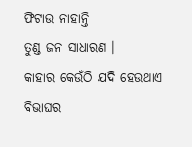ଫିଟାଉ ନାହାନ୍ତି
ତୁଣ୍ଡ ଜନ ସାଧାରଣ ।
କାହାର କେଉଁଠି ଯଦି ହେଉଥାଏ
ବିଭାଘର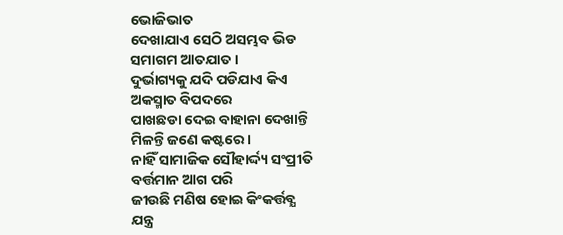ଭୋଜିଭାତ
ଦେଖାଯାଏ ସେଠି ଅସମ୍ଭବ ଭିଡ
ସମାଗମ ଆତଯାତ ।
ଦୁର୍ଭାଗ୍ୟକୁ ଯଦି ପଡିଯାଏ କିଏ
ଅକସ୍ମାତ ବିପଦରେ
ପାଖଛଡା ଦେଇ ବାହାନା ଦେଖାନ୍ତି
ମିଳନ୍ତି ଜଣେ କଷ୍ଟରେ ।
ନାହିଁ ସାମାଜିକ ସୌହାର୍ଦ୍ଦ୍ୟ ସଂପ୍ରୀତି
ବର୍ତ୍ତମାନ ଆଗ ପରି
ଜୀଉଛି ମଣିଷ ହୋଇ କିଂକର୍ତ୍ତବ୍ଯ
ଯନ୍ତ୍ର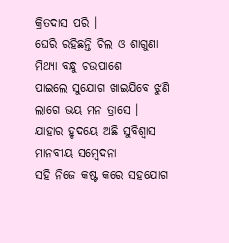କ୍ରିତଦାସ ପରି ।
ଘେରି ରହିଛନ୍ତି ଚିଲ ଓ ଶାଗୁଣା
ମିଥ୍ୟା ବନ୍ଧୁ ଚଉପାଶେ
ପାଇଲେ ସୁଯୋଗ ଖାଇଯିବେ ଝୁଣି
ଲାଗେ ଭୟ ମନ ତ୍ରାସେ ।
ଯାହାର ହୃଦୟେ ଅଛି ସୁବିଶ୍ବାସ
ମାନବୀୟ ସମ୍ବେଦନା
ସହି ନିଜେ କଷ୍ଟ କରେ ସହଯୋଗ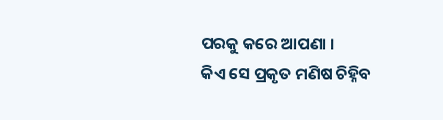ପରକୁ କରେ ଆପଣା ।
କିଏ ସେ ପ୍ରକୃତ ମଣିଷ ଚିହ୍ନିବ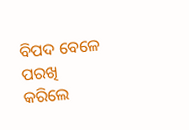ବିପଦ ବେଳେ ପରଖି
କରିଲେ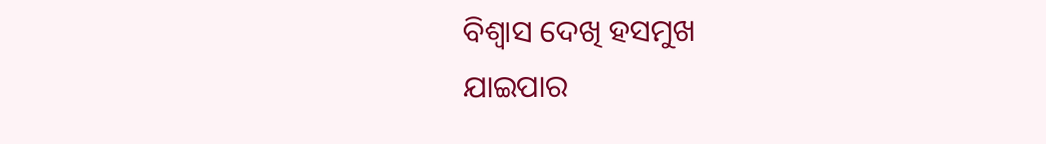ବିଶ୍ବାସ ଦେଖି ହସମୁଖ
ଯାଇପାର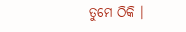ତୁମେ ଠିକି ।